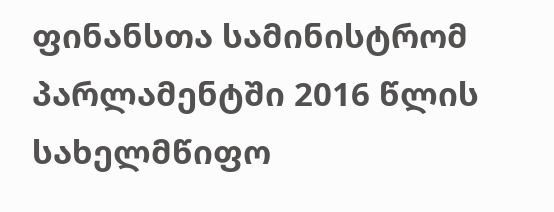ფინანსთა სამინისტრომ პარლამენტში 2016 წლის სახელმწიფო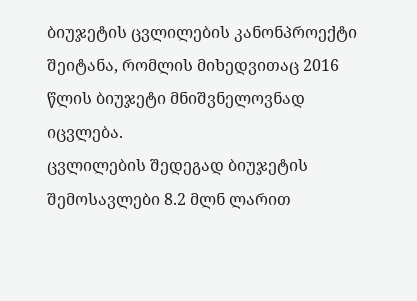ბიუჯეტის ცვლილების კანონპროექტი შეიტანა, რომლის მიხედვითაც 2016 წლის ბიუჯეტი მნიშვნელოვნად იცვლება.
ცვლილების შედეგად ბიუჯეტის შემოსავლები 8.2 მლნ ლარით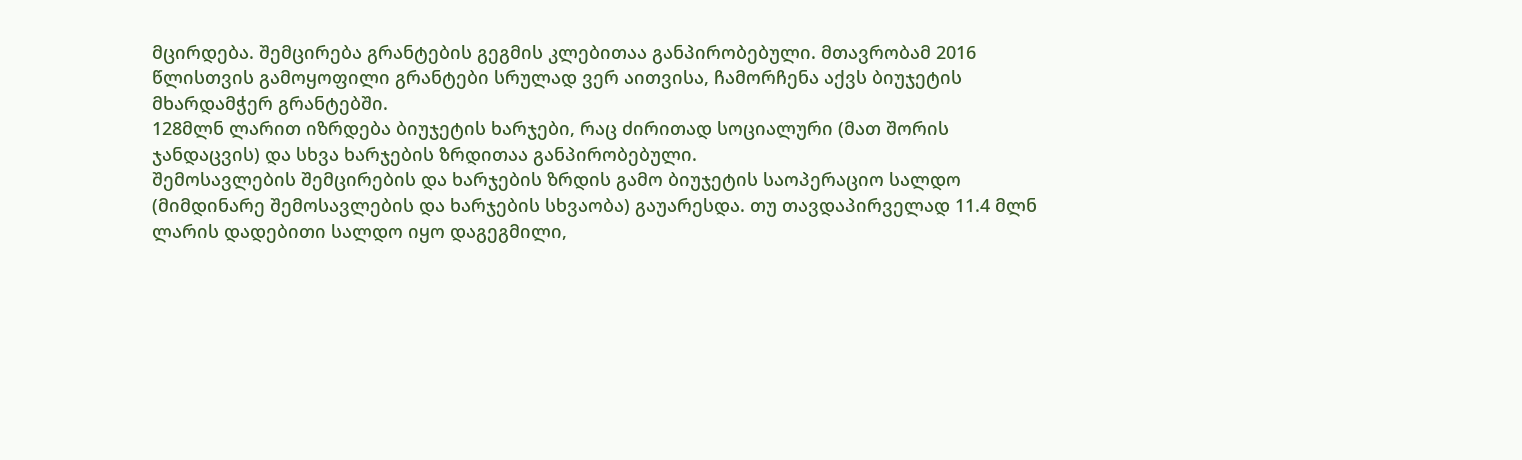მცირდება. შემცირება გრანტების გეგმის კლებითაა განპირობებული. მთავრობამ 2016 წლისთვის გამოყოფილი გრანტები სრულად ვერ აითვისა, ჩამორჩენა აქვს ბიუჯეტის მხარდამჭერ გრანტებში.
128მლნ ლარით იზრდება ბიუჯეტის ხარჯები, რაც ძირითად სოციალური (მათ შორის ჯანდაცვის) და სხვა ხარჯების ზრდითაა განპირობებული.
შემოსავლების შემცირების და ხარჯების ზრდის გამო ბიუჯეტის საოპერაციო სალდო (მიმდინარე შემოსავლების და ხარჯების სხვაობა) გაუარესდა. თუ თავდაპირველად 11.4 მლნ ლარის დადებითი სალდო იყო დაგეგმილი,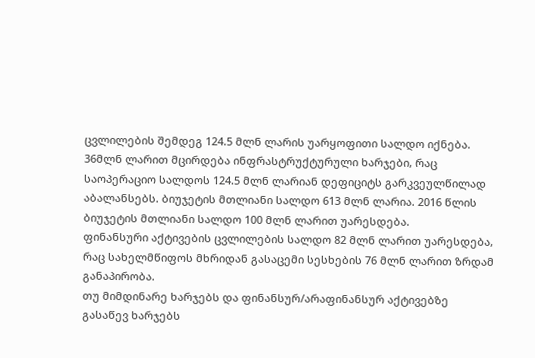ცვლილების შემდეგ 124.5 მლნ ლარის უარყოფითი სალდო იქნება.
36მლნ ლარით მცირდება ინფრასტრუქტურული ხარჯები, რაც საოპერაციო სალდოს 124.5 მლნ ლარიან დეფიციტს გარკვეულწილად აბალანსებს. ბიუჯეტის მთლიანი სალდო 613 მლნ ლარია. 2016 წლის ბიუჯეტის მთლიანი სალდო 100 მლნ ლარით უარესდება.
ფინანსური აქტივების ცვლილების სალდო 82 მლნ ლარით უარესდება, რაც სახელმწიფოს მხრიდან გასაცემი სესხების 76 მლნ ლარით ზრდამ განაპირობა.
თუ მიმდინარე ხარჯებს და ფინანსურ/არაფინანსურ აქტივებზე გასაწევ ხარჯებს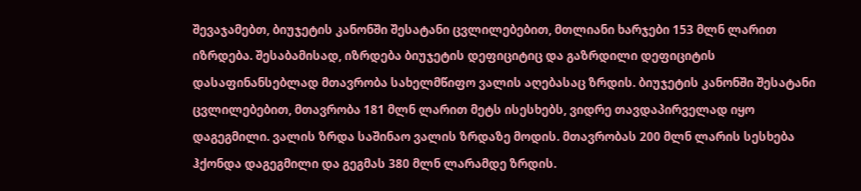შევაჯამებთ, ბიუჯეტის კანონში შესატანი ცვლილებებით, მთლიანი ხარჯები 153 მლნ ლარით იზრდება. შესაბამისად, იზრდება ბიუჯეტის დეფიციტიც და გაზრდილი დეფიციტის დასაფინანსებლად მთავრობა სახელმწიფო ვალის აღებასაც ზრდის. ბიუჯეტის კანონში შესატანი ცვლილებებით, მთავრობა 181 მლნ ლარით მეტს ისესხებს, ვიდრე თავდაპირველად იყო დაგეგმილი. ვალის ზრდა საშინაო ვალის ზრდაზე მოდის. მთავრობას 200 მლნ ლარის სესხება ჰქონდა დაგეგმილი და გეგმას 380 მლნ ლარამდე ზრდის.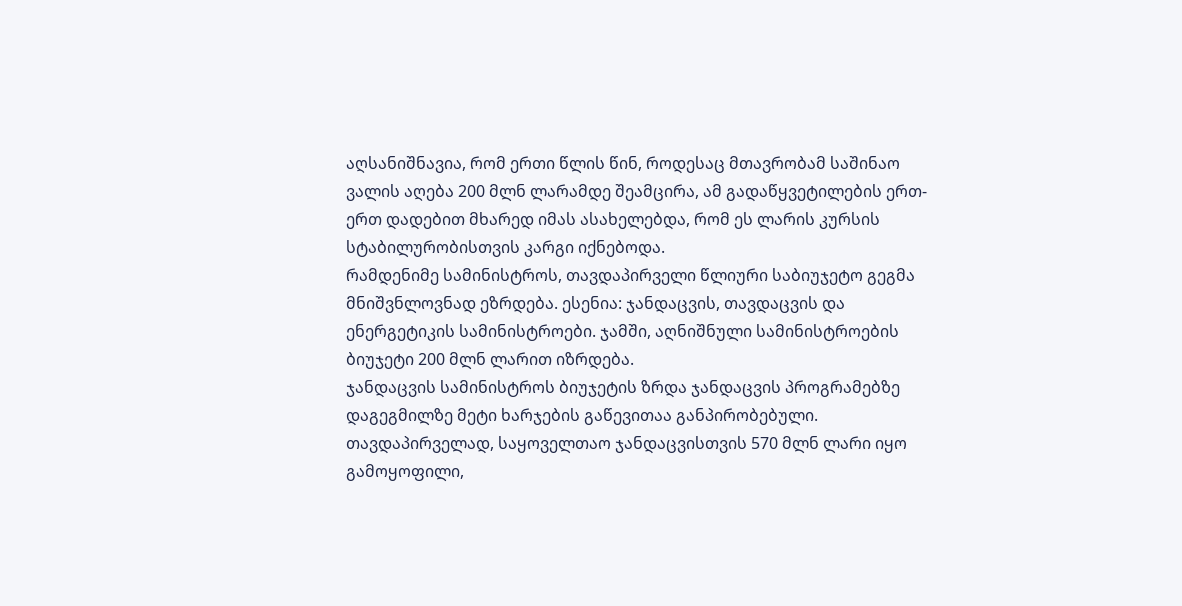აღსანიშნავია, რომ ერთი წლის წინ, როდესაც მთავრობამ საშინაო ვალის აღება 200 მლნ ლარამდე შეამცირა, ამ გადაწყვეტილების ერთ-ერთ დადებით მხარედ იმას ასახელებდა, რომ ეს ლარის კურსის სტაბილურობისთვის კარგი იქნებოდა.
რამდენიმე სამინისტროს, თავდაპირველი წლიური საბიუჯეტო გეგმა მნიშვნლოვნად ეზრდება. ესენია: ჯანდაცვის, თავდაცვის და ენერგეტიკის სამინისტროები. ჯამში, აღნიშნული სამინისტროების ბიუჯეტი 200 მლნ ლარით იზრდება.
ჯანდაცვის სამინისტროს ბიუჯეტის ზრდა ჯანდაცვის პროგრამებზე დაგეგმილზე მეტი ხარჯების გაწევითაა განპირობებული. თავდაპირველად, საყოველთაო ჯანდაცვისთვის 570 მლნ ლარი იყო გამოყოფილი,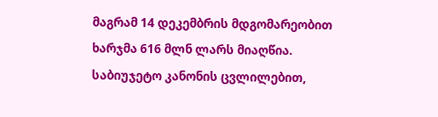მაგრამ 14 დეკემბრის მდგომარეობით ხარჯმა 616 მლნ ლარს მიაღწია. საბიუჯეტო კანონის ცვლილებით,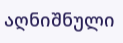აღნიშნული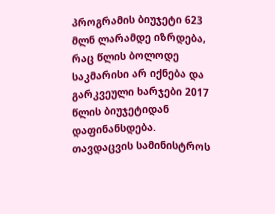პროგრამის ბიუჯეტი 623 მლნ ლარამდე იზრდება, რაც წლის ბოლოდე საკმარისი არ იქნება და გარკვეული ხარჯები 2017 წლის ბიუჯეტიდან დაფინანსდება.
თავდაცვის სამინისტროს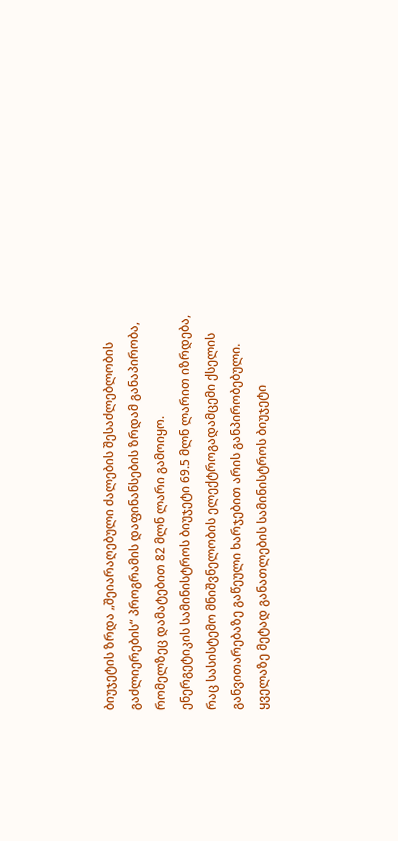ბიუჯეტის ზრდა „შეიარაღებული ძალების შესაძლებლობის გაძლიერების“ პროგრამის დაფინანსების ზრდამ განაპირობა, რომელზეც დამატებით 82 მლნ ლარი გამოიყო.
ენერგეტიკის სამინისტროს ბიუჯეტი 69.5 მლნ ლარით იზრდება, რაც სასისტემო მნიშვნელობის ელექტროგადამცემი ქსელის განვითარებაზე გაწეული ხარჯებით არის განპირობებული.
ყველაზე მეტად განათლების სამინისტროს ბიუჯეტი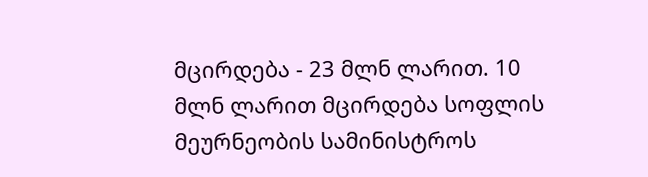მცირდება - 23 მლნ ლარით. 10 მლნ ლარით მცირდება სოფლის მეურნეობის სამინისტროს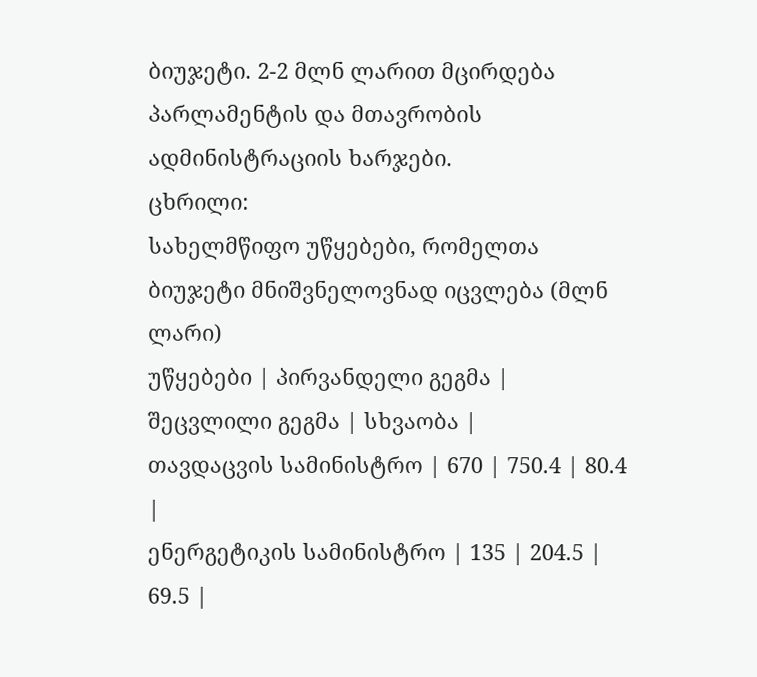ბიუჯეტი. 2-2 მლნ ლარით მცირდება პარლამენტის და მთავრობის ადმინისტრაციის ხარჯები.
ცხრილი:
სახელმწიფო უწყებები, რომელთა ბიუჯეტი მნიშვნელოვნად იცვლება (მლნ ლარი)
უწყებები | პირვანდელი გეგმა | შეცვლილი გეგმა | სხვაობა |
თავდაცვის სამინისტრო | 670 | 750.4 | 80.4 |
ენერგეტიკის სამინისტრო | 135 | 204.5 | 69.5 |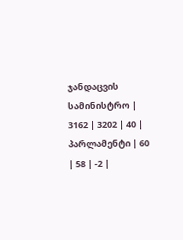ჯანდაცვის სამინისტრო | 3162 | 3202 | 40 |
პარლამენტი | 60 | 58 | -2 |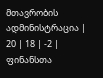მთავრობის ადმინისტრაცია | 20 | 18 | -2 |
ფინანსთა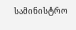სამინისტრო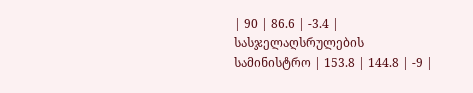| 90 | 86.6 | -3.4 |
სასჯელაღსრულების სამინისტრო | 153.8 | 144.8 | -9 |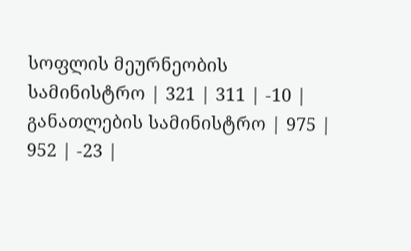სოფლის მეურნეობის სამინისტრო | 321 | 311 | -10 |
განათლების სამინისტრო | 975 | 952 | -23 |